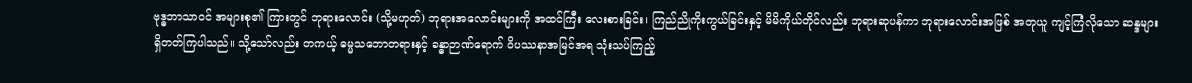ဗုဒ္ဓဘာသာဝင် အများစု၏ ကြားတွင် ဘုရားလောင်း (သို့မဟုတ်) ဘုရားအလောင်းများကို အထင်ကြီး လေးစားခြင်း၊ ကြည်ညိုကိုးကွယ်ခြင်းနှင့် မိမိကိုယ်တိုင်လည်း ဘုရားဆုပန်ကာ ဘုရားလောင်းအဖြစ် အတုယူ ကျင့်ကြံလိုသော ဆန္ဒများ ရှိတတ်ကြပါသည်။ သို့သော်လည်း တကယ့် ဓမ္မသဘောတရားနှင့် ခန္ဓာဉာဏ်ရောက် ဝိပဿနာအမြင်အရ သုံးသပ်ကြည့်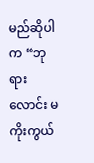မည်ဆိုပါက “ဘုရားလောင်း မကိုးကွယ်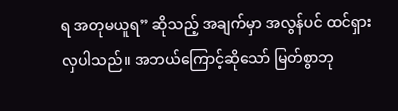ရ အတုမယူရ” ဆိုသည့် အချက်မှာ အလွန်ပင် ထင်ရှားလှပါသည်။ အဘယ်ကြောင့်ဆိုသော် မြတ်စွာဘု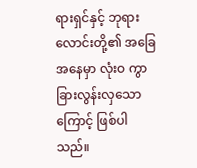ရားရှင်နှင့် ဘုရားလောင်းတို့၏ အခြေအနေမှာ လုံးဝ ကွာခြားလွန်းလှသောကြောင့် ဖြစ်ပါသည်။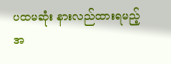ပထမဆုံး နားလည်ထားရမည့် အ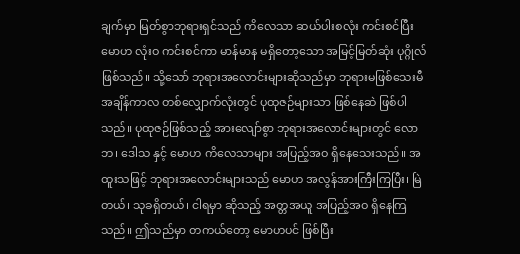ချက်မှာ မြတ်စွာဘုရားရှင်သည် ကိလေသာ ဆယ်ပါးစလုံး ကင်းစင်ပြီး မောဟ လုံးဝ ကင်းစင်ကာ မာန်မာန မရှိတော့သော အမြင့်မြတ်ဆုံး ပုဂ္ဂိုလ် ဖြစ်သည်။ သို့သော် ဘုရားအလောင်းများဆိုသည်မှာ ဘုရားမဖြစ်သေးမီ အချိန်ကာလ တစ်လျှောက်လုံးတွင် ပုထုဇဉ်များသာ ဖြစ်နေဆဲ ဖြစ်ပါသည်။ ပုထုဇဉ်ဖြစ်သည့် အားလျော်စွာ ဘုရားအလောင်းများတွင် လောဘ၊ ဒေါသ နှင့် မောဟ ကိလေသာများ အပြည့်အဝ ရှိနေသေးသည်။ အထူးသဖြင့် ဘုရားအလောင်းများသည် မောဟ အလွန်အားကြီးကြပြီး၊ မြဲတယ်၊ သုခရှိတယ်၊ ငါရမှာ ဆိုသည့် အတ္တအယူ အပြည့်အဝ ရှိနေကြသည်။ ဤသည်မှာ တကယ်တော့ မောဟပင် ဖြစ်ပြီး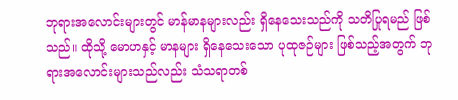ဘုရားအလောင်းများတွင် မာန်မာနများလည်း ရှိနေသေးသည်ကို သတိပြုရမည် ဖြစ်သည်။ ထိုသို့ မောဟနှင့် မာနများ ရှိနေသေးသော ပုထုဇဉ်များ ဖြစ်သည့်အတွက် ဘုရားအလောင်းများသည်လည်း သံသရာတစ်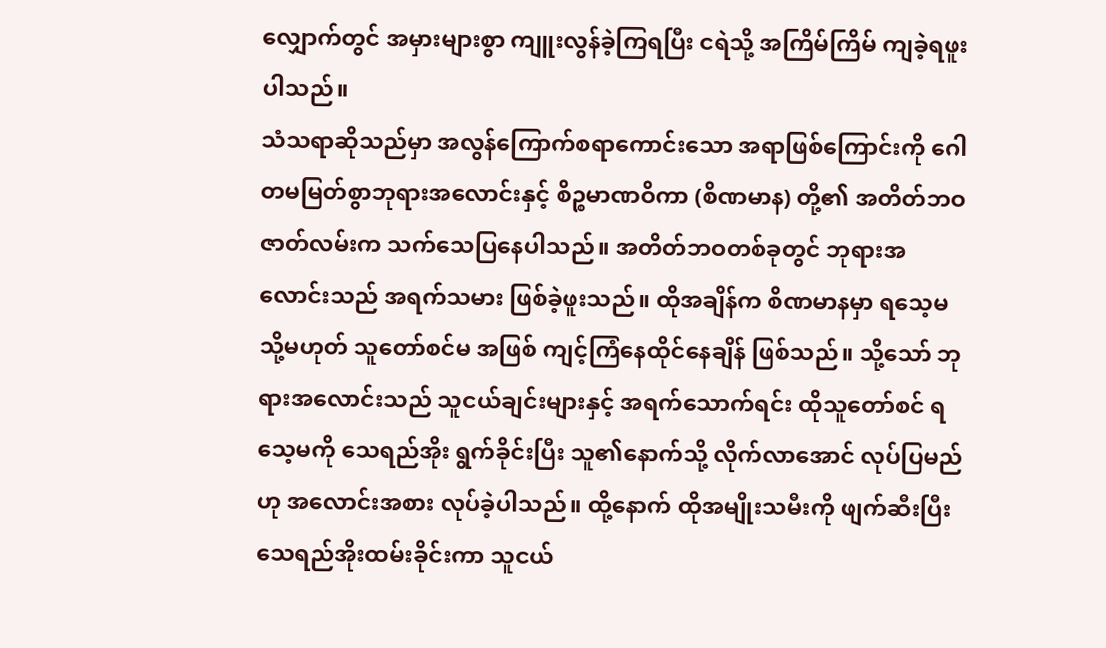လျှောက်တွင် အမှားများစွာ ကျူးလွန်ခဲ့ကြရပြီး ငရဲသို့ အကြိမ်ကြိမ် ကျခဲ့ရဖူးပါသည်။
သံသရာဆိုသည်မှာ အလွန်ကြောက်စရာကောင်းသော အရာဖြစ်ကြောင်းကို ဂေါတမမြတ်စွာဘုရားအလောင်းနှင့် စိဉ္စမာဏဝိကာ (စိဏမာန) တို့၏ အတိတ်ဘဝ ဇာတ်လမ်းက သက်သေပြနေပါသည်။ အတိတ်ဘဝတစ်ခုတွင် ဘုရားအလောင်းသည် အရက်သမား ဖြစ်ခဲ့ဖူးသည်။ ထိုအချိန်က စိဏမာနမှာ ရသေ့မ သို့မဟုတ် သူတော်စင်မ အဖြစ် ကျင့်ကြံနေထိုင်နေချိန် ဖြစ်သည်။ သို့သော် ဘုရားအလောင်းသည် သူငယ်ချင်းများနှင့် အရက်သောက်ရင်း ထိုသူတော်စင် ရသေ့မကို သေရည်အိုး ရွက်ခိုင်းပြီး သူ၏နောက်သို့ လိုက်လာအောင် လုပ်ပြမည်ဟု အလောင်းအစား လုပ်ခဲ့ပါသည်။ ထို့နောက် ထိုအမျိုးသမီးကို ဖျက်ဆီးပြီး သေရည်အိုးထမ်းခိုင်းကာ သူငယ်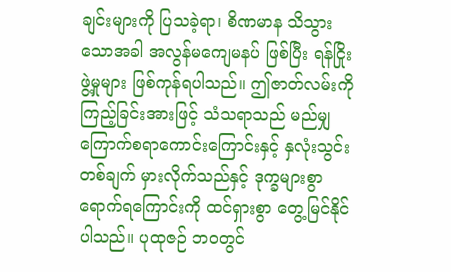ချင်းများကို ပြသခဲ့ရာ၊ စိဏမာန သိသွားသောအခါ အလွန်မကျေမနပ် ဖြစ်ပြီး ရန်ငြိုးဖွဲ့မှုများ ဖြစ်ကုန်ရပါသည်။ ဤဇာတ်လမ်းကို ကြည့်ခြင်းအားဖြင့် သံသရာသည် မည်မျှ ကြောက်စရာကောင်းကြောင်းနှင့် နှလုံးသွင်း တစ်ချက် မှားလိုက်သည်နှင့် ဒုက္ခများစွာ ရောက်ရကြောင်းကို ထင်ရှားစွာ တွေ့မြင်နိုင်ပါသည်။ ပုထုဇဉ် ဘဝတွင်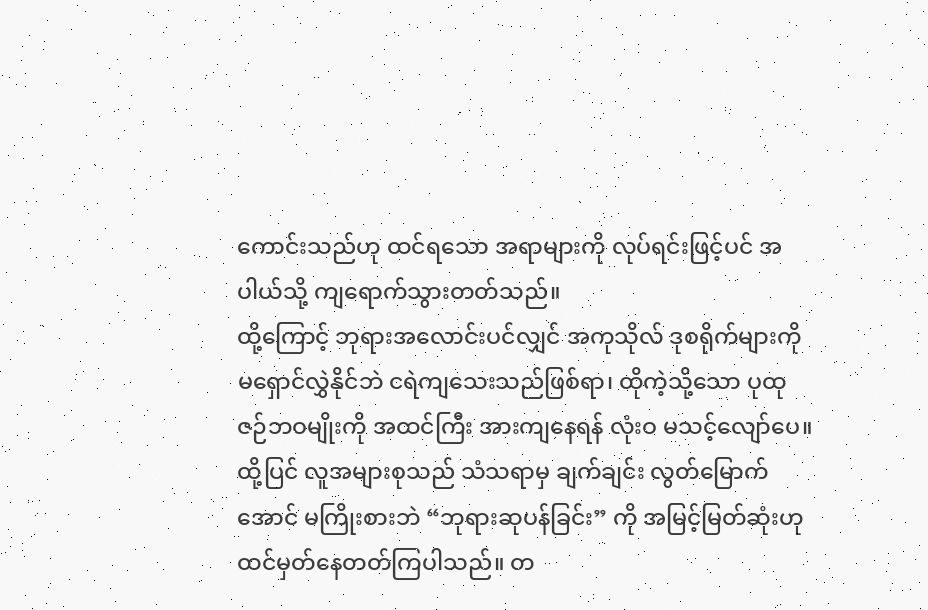ကောင်းသည်ဟု ထင်ရသော အရာများကို လုပ်ရင်းဖြင့်ပင် အပါယ်သို့ ကျရောက်သွားတတ်သည်။
ထို့ကြောင့် ဘုရားအလောင်းပင်လျှင် အကုသိုလ် ဒုစရိုက်များကို မရှောင်လွှဲနိုင်ဘဲ ငရဲကျသေးသည်ဖြစ်ရာ၊ ထိုကဲ့သို့သော ပုထုဇဉ်ဘဝမျိုးကို အထင်ကြီး အားကျနေရန် လုံးဝ မသင့်လျော်ပေ။
ထို့ပြင် လူအများစုသည် သံသရာမှ ချက်ချင်း လွတ်မြောက်အောင် မကြိုးစားဘဲ “ဘုရားဆုပန်ခြင်း” ကို အမြင့်မြတ်ဆုံးဟု ထင်မှတ်နေတတ်ကြပါသည်။ တ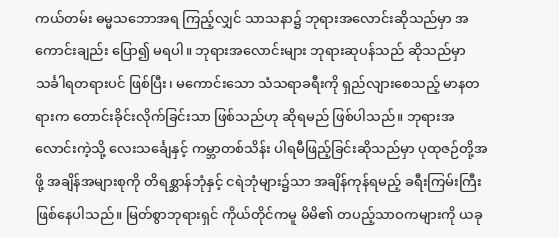ကယ်တမ်း ဓမ္မသဘောအရ ကြည့်လျှင် သာသနာ၌ ဘုရားအလောင်းဆိုသည်မှာ အကောင်းချည်း ပြော၍ မရပါ။ ဘုရားအလောင်းများ ဘုရားဆုပန်သည် ဆိုသည်မှာ သင်္ခါရတရားပင် ဖြစ်ပြီး၊ မကောင်းသော သံသရာခရီးကို ရှည်လျားစေသည့် မာနတရားက တောင်းခိုင်းလိုက်ခြင်းသာ ဖြစ်သည်ဟု ဆိုရမည် ဖြစ်ပါသည်။ ဘုရားအလောင်းကဲ့သို့ လေးသင်္ချေနှင့် ကမ္ဘာတစ်သိန်း ပါရမီဖြည့်ခြင်းဆိုသည်မှာ ပုထုဇဉ်တို့အဖို့ အချိန်အများစုကို တိရစ္ဆာန်ဘုံနှင့် ငရဲဘုံများ၌သာ အချိန်ကုန်ရမည့် ခရီးကြမ်းကြီး ဖြစ်နေပါသည်။ မြတ်စွာဘုရားရှင် ကိုယ်တိုင်ကမူ မိမိ၏ တပည့်သာဝကများကို ယခု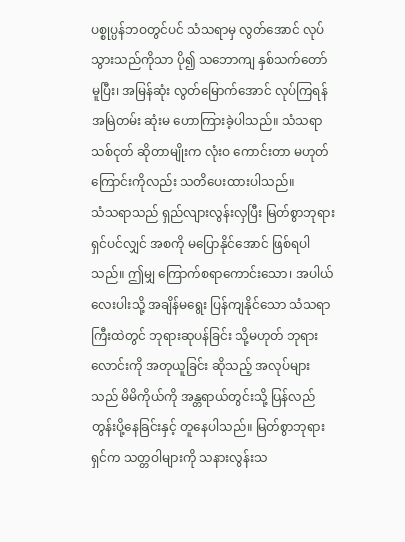ပစ္စုပ္ပန်ဘဝတွင်ပင် သံသရာမှ လွတ်အောင် လုပ်သွားသည်ကိုသာ ပို၍ သဘောကျ နှစ်သက်တော်မူပြီး၊ အမြန်ဆုံး လွတ်မြောက်အောင် လုပ်ကြရန် အမြဲတမ်း ဆုံးမ ဟောကြားခဲ့ပါသည်။ သံသရာ သစ်ငုတ် ဆိုတာမျိုးက လုံးဝ ကောင်းတာ မဟုတ်ကြောင်းကိုလည်း သတိပေးထားပါသည်။
သံသရာသည် ရှည်လျားလွန်းလှပြီး မြတ်စွာဘုရားရှင်ပင်လျှင် အစကို မပြောနိုင်အောင် ဖြစ်ရပါသည်။ ဤမျှ ကြောက်စရာကောင်းသော၊ အပါယ်လေးပါးသို့ အချိန်မရွေး ပြန်ကျနိုင်သော သံသရာကြီးထဲတွင် ဘုရားဆုပန်ခြင်း သို့မဟုတ် ဘုရားလောင်းကို အတုယူခြင်း ဆိုသည့် အလုပ်များသည် မိမိကိုယ်ကို အန္တရာယ်တွင်းသို့ ပြန်လည် တွန်းပို့နေခြင်းနှင့် တူနေပါသည်။ မြတ်စွာဘုရားရှင်က သတ္တဝါများကို သနားလွန်းသ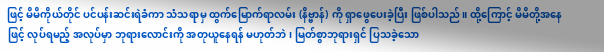ဖြင့် မိမိကိုယ်တိုင် ပင်ပန်းဆင်းရဲခံကာ သံသရာမှ ထွက်မြောက်ရာလမ်း (နိဗ္ဗာန်) ကို ရှာဖွေပေးခဲ့ပြီး ဖြစ်ပါသည်။ ထို့ကြောင့် မိမိတို့အနေဖြင့် လုပ်ရမည့် အလုပ်မှာ ဘုရားလောင်းကို အတုယူနေရန် မဟုတ်ဘဲ၊ မြတ်စွာဘုရားရှင် ပြသခဲ့သော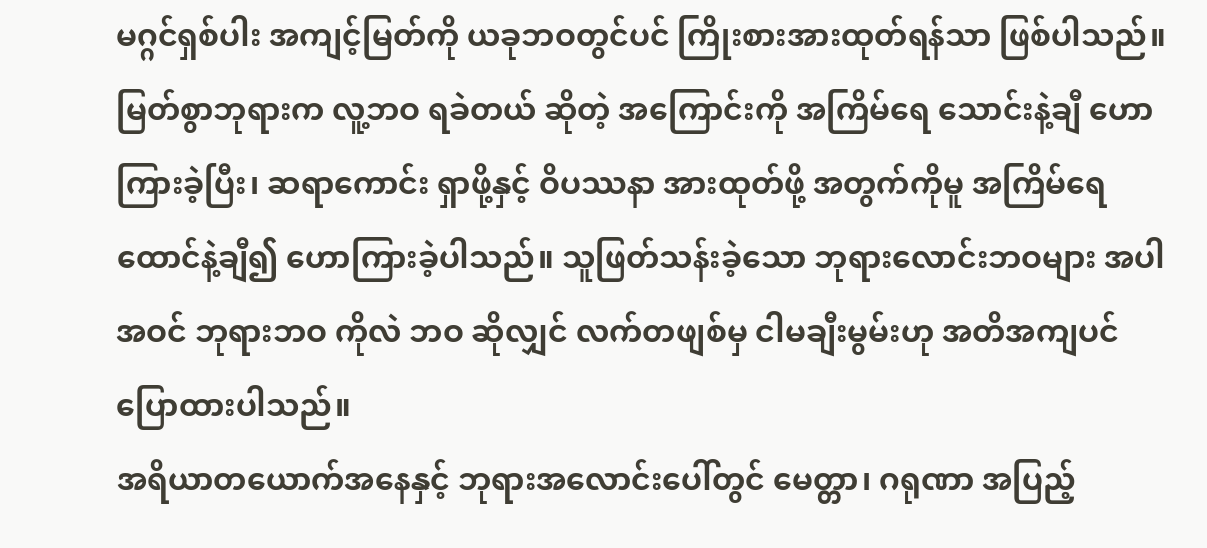မဂ္ဂင်ရှစ်ပါး အကျင့်မြတ်ကို ယခုဘဝတွင်ပင် ကြိုးစားအားထုတ်ရန်သာ ဖြစ်ပါသည်။ မြတ်စွာဘုရားက လူ့ဘဝ ရခဲတယ် ဆိုတဲ့ အကြောင်းကို အကြိမ်ရေ သောင်းနဲ့ချီ ဟောကြားခဲ့ပြီး၊ ဆရာကောင်း ရှာဖို့နှင့် ဝိပဿနာ အားထုတ်ဖို့ အတွက်ကိုမူ အကြိမ်ရေ ထောင်နဲ့ချီ၍ ဟောကြားခဲ့ပါသည်။ သူဖြတ်သန်းခဲ့သော ဘုရားလောင်းဘဝများ အပါအဝင် ဘုရားဘဝ ကိုလဲ ဘဝ ဆိုလျှင် လက်တဖျစ်မှ ငါမချီးမွမ်းဟု အတိအကျပင် ပြောထားပါသည်။
အရိယာတယောက်အနေနှင့် ဘုရားအလောင်းပေါ်တွင် မေတ္တာ၊ ဂရုဏာ အပြည့်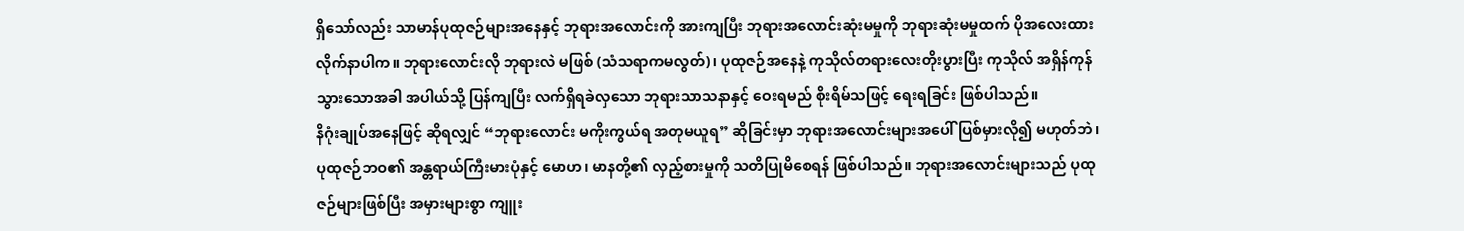ရှိသော်လည်း သာမာန်ပုထုဇဉ်များအနေနှင့် ဘုရားအလောင်းကို အားကျပြီး ဘုရားအလောင်းဆုံးမမှုကို ဘုရားဆုံးမမှုထက် ပိုအလေးထားလိုက်နာပါက။ ဘုရားလောင်းလို ဘုရားလဲ မဖြစ် (သံသရာကမလွတ်)၊ ပုထုဇဉ်အနေနဲ့ ကုသိုလ်တရားလေးတိုးပွားပြီး ကုသိုလ် အရှိန်ကုန်သွားသောအခါ အပါယ်သို့ ပြန်ကျပြီး လက်ရှိရခဲလှသော ဘုရားသာသနာနှင့် ဝေးရမည် စိုးရိမ်သဖြင့် ရေးရခြင်း ဖြစ်ပါသည်။
နိဂုံးချုပ်အနေဖြင့် ဆိုရလျှင် “ဘုရားလောင်း မကိုးကွယ်ရ အတုမယူရ” ဆိုခြင်းမှာ ဘုရားအလောင်းများအပေါ် ပြစ်မှားလို၍ မဟုတ်ဘဲ၊ ပုထုဇဉ်ဘဝ၏ အန္တရာယ်ကြီးမားပုံနှင့် မောဟ၊ မာနတို့၏ လှည့်စားမှုကို သတိပြုမိစေရန် ဖြစ်ပါသည်။ ဘုရားအလောင်းများသည် ပုထုဇဉ်များဖြစ်ပြီး အမှားများစွာ ကျူး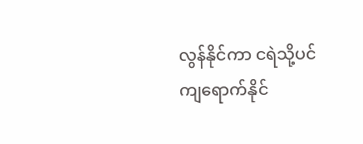လွန်နိုင်ကာ ငရဲသို့ပင် ကျရောက်နိုင်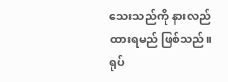သေးသည်ကို နားလည်ထားရမည် ဖြစ်သည်။ ရုပ်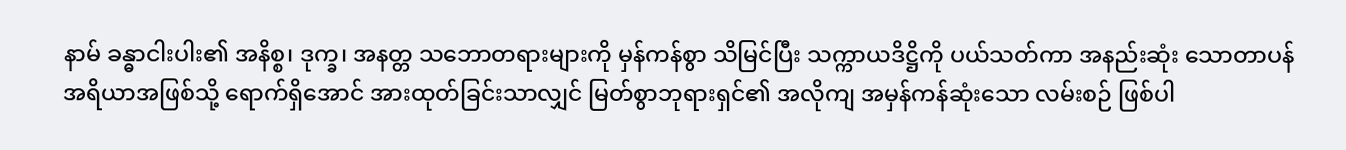နာမ် ခန္ဓာငါးပါး၏ အနိစ္စ၊ ဒုက္ခ၊ အနတ္တ သဘောတရားများကို မှန်ကန်စွာ သိမြင်ပြီး သက္ကာယဒိဋ္ဌိကို ပယ်သတ်ကာ အနည်းဆုံး သောတာပန် အရိယာအဖြစ်သို့ ရောက်ရှိအောင် အားထုတ်ခြင်းသာလျှင် မြတ်စွာဘုရားရှင်၏ အလိုကျ အမှန်ကန်ဆုံးသော လမ်းစဉ် ဖြစ်ပါ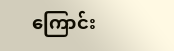ကြောင်း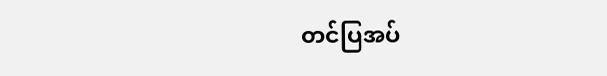တင်ပြအပ်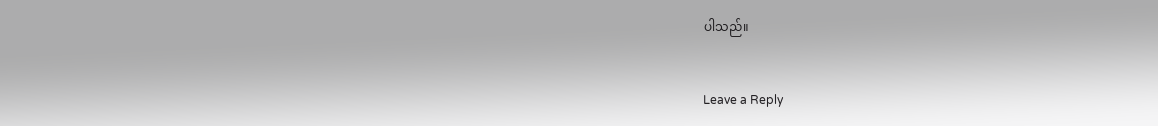ပါသည်။


Leave a Reply